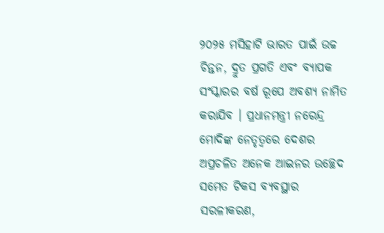୨୦୨୫ ମସିହାଟି ଭାରତ ପାଇଁ ଉଚ୍ଚ ଚିନ୍ତନ, ଦ୍ରୁତ ପ୍ରଗତି ଏବଂ ବ୍ୟାପକ ସଂସ୍କାରର ବର୍ଷ ରୂପେ ଅବଶ୍ୟ ନାମିତ କରାଯିବ । ପ୍ରଧାନମନ୍ତ୍ରୀ ନରେନ୍ଦ୍ର ମୋଦିଙ୍କ ନେତୃତ୍ୱରେ ଦେଶର ଅପ୍ରଚଳିତ ଅନେକ ଆଇନର ଉଚ୍ଛେଦ ସମେତ ଟିକସ ବ୍ୟବସ୍ଥାର ସରଳୀକରଣ,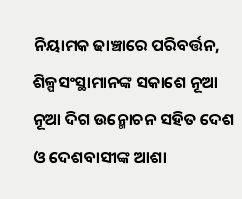ନିୟାମକ ଢାଞ୍ଚାରେ ପରିବର୍ତ୍ତନ, ଶିଳ୍ପସଂସ୍ଥାମାନଙ୍କ ସକାଶେ ନୂଆ ନୂଆ ଦିଗ ଉନ୍ମୋଚନ ସହିତ ଦେଶ ଓ ଦେଶବାସୀଙ୍କ ଆଶା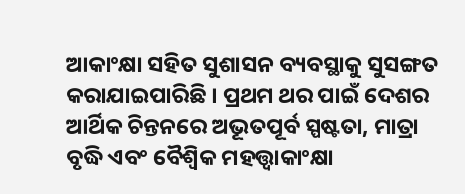ଆକାଂକ୍ଷା ସହିତ ସୁଶାସନ ବ୍ୟବସ୍ଥାକୁ ସୁସଙ୍ଗତ କରାଯାଇପାରିଛି । ପ୍ରଥମ ଥର ପାଇଁ ଦେଶର ଆର୍ଥିକ ଚିନ୍ତନରେ ଅଭୂତପୂର୍ବ ସ୍ପଷ୍ଟତା, ମାତ୍ରା ବୃଦ୍ଧି ଏବଂ ବୈଶ୍ୱିକ ମହତ୍ତ୍ୱାକାଂକ୍ଷା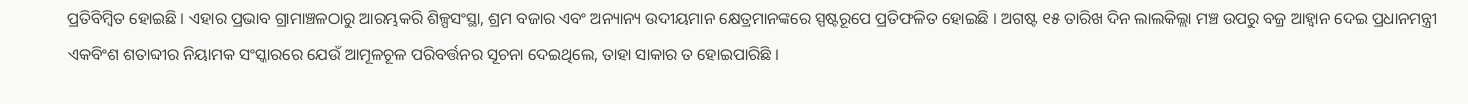ପ୍ରତିବିମ୍ବିତ ହୋଇଛି । ଏହାର ପ୍ରଭାବ ଗ୍ରାମାଞ୍ଚଳଠାରୁ ଆରମ୍ଭକରି ଶିଳ୍ପସଂସ୍ଥା, ଶ୍ରମ ବଜାର ଏବଂ ଅନ୍ୟାନ୍ୟ ଉଦୀୟମାନ କ୍ଷେତ୍ରମାନଙ୍କରେ ସ୍ପଷ୍ଟରୂପେ ପ୍ରତିଫଳିତ ହୋଇଛି । ଅଗଷ୍ଟ ୧୫ ତାରିଖ ଦିନ ଲାଲକିଲ୍ଲା ମଞ୍ଚ ଉପରୁ ବଜ୍ର ଆହ୍ୱାନ ଦେଇ ପ୍ରଧାନମନ୍ତ୍ରୀ ଏକବିଂଶ ଶତାବ୍ଦୀର ନିୟାମକ ସଂସ୍କାରରେ ଯେଉଁ ଆମୂଳଚୂଳ ପରିବର୍ତ୍ତନର ସୂଚନା ଦେଇଥିଲେ, ତାହା ସାକାର ତ ହୋଇପାରିଛି ।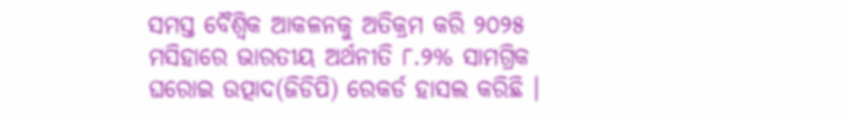ସମସ୍ତ ବୈଶ୍ୱିକ ଆକଳନକୁ ଅତିକ୍ରମ କରି ୨୦୨୫ ମସିହାରେ ଭାରତୀୟ ଅର୍ଥନୀତି ୮.୨% ସାମଗ୍ରିକ ଘରୋଇ ଉତ୍ପାଦ(ଜିଡିପି) ରେକର୍ଡ ହାସଲ କରିଛି ।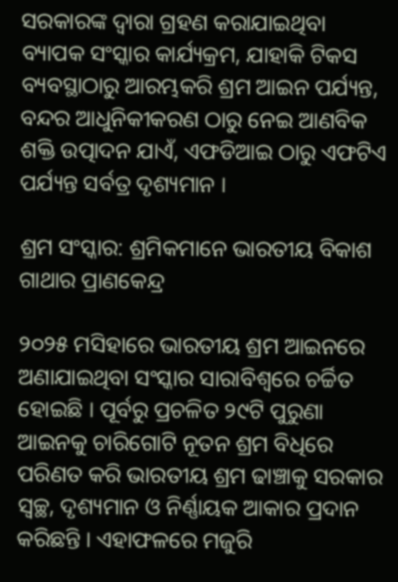ସରକାରଙ୍କ ଦ୍ୱାରା ଗ୍ରହଣ କରାଯାଇଥିବା ବ୍ୟାପକ ସଂସ୍କାର କାର୍ଯ୍ୟକ୍ରମ, ଯାହାକି ଟିକସ ବ୍ୟବସ୍ଥାଠାରୁ ଆରମ୍ଭକରି ଶ୍ରମ ଆଇନ ପର୍ଯ୍ୟନ୍ତ, ବନ୍ଦର ଆଧୁନିକୀକରଣ ଠାରୁ ନେଇ ଆଣବିକ ଶକ୍ତି ଉତ୍ପାଦନ ଯାଏଁ, ଏଫଡିଆଇ ଠାରୁ ଏଫଟିଏ ପର୍ଯ୍ୟନ୍ତ ସର୍ବତ୍ର ଦୃଶ୍ୟମାନ ।

ଶ୍ରମ ସଂସ୍କାର: ଶ୍ରମିକମାନେ ଭାରତୀୟ ବିକାଶ ଗାଥାର ପ୍ରାଣକେନ୍ଦ୍ର

୨୦୨୫ ମସିହାରେ ଭାରତୀୟ ଶ୍ରମ ଆଇନରେ ଅଣାଯାଇଥିବା ସଂସ୍କାର ସାରାବିଶ୍ୱରେ ଚର୍ଚ୍ଚିତ ହୋଇଛି । ପୂର୍ବରୁ ପ୍ରଚଳିତ ୨୯ଟି ପୁରୁଣା ଆଇନକୁ ଚାରିଗୋଟି ନୂତନ ଶ୍ରମ ବିଧିରେ ପରିଣତ କରି ଭାରତୀୟ ଶ୍ରମ ଢାଞ୍ଚାକୁ ସରକାର ସ୍ୱଚ୍ଛ, ଦୃଶ୍ୟମାନ ଓ ନିର୍ଣ୍ଣାୟକ ଆକାର ପ୍ରଦାନ କରିଛନ୍ତି । ଏହାଫଳରେ ମଜୁରି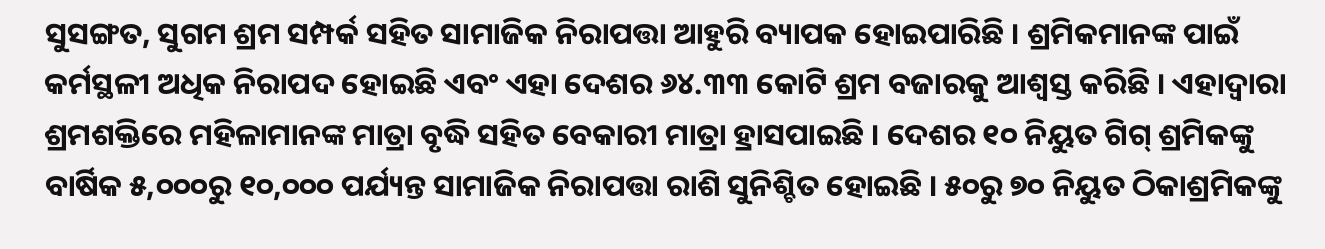ସୁସଙ୍ଗତ, ସୁଗମ ଶ୍ରମ ସମ୍ପର୍କ ସହିତ ସାମାଜିକ ନିରାପତ୍ତା ଆହୁରି ବ୍ୟାପକ ହୋଇପାରିଛି । ଶ୍ରମିକମାନଙ୍କ ପାଇଁ କର୍ମସ୍ଥଳୀ ଅଧିକ ନିରାପଦ ହୋଇଛି ଏବଂ ଏହା ଦେଶର ୬୪.୩୩ କୋଟି ଶ୍ରମ ବଜାରକୁ ଆଶ୍ୱସ୍ତ କରିଛି । ଏହାଦ୍ୱାରା ଶ୍ରମଶକ୍ତିରେ ମହିଳାମାନଙ୍କ ମାତ୍ରା ବୃଦ୍ଧି ସହିତ ବେକାରୀ ମାତ୍ରା ହ୍ରାସପାଇଛି । ଦେଶର ୧୦ ନିୟୁତ ଗିଗ୍ ଶ୍ରମିକଙ୍କୁ ବାର୍ଷିକ ୫,୦୦୦ରୁ ୧୦,୦୦୦ ପର୍ଯ୍ୟନ୍ତ ସାମାଜିକ ନିରାପତ୍ତା ରାଶି ସୁନିଶ୍ଚିତ ହୋଇଛି । ୫୦ରୁ ୭୦ ନିୟୁତ ଠିକାଶ୍ରମିକଙ୍କୁ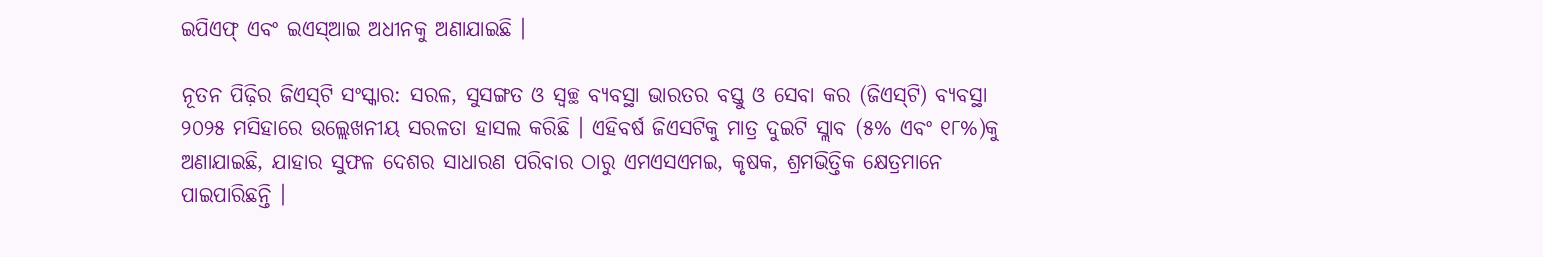ଇପିଏଫ୍ ଏବଂ ଇଏସ୍ଆଇ ଅଧୀନକୁ ଅଣାଯାଇଛି ।

ନୂତନ ପିଢ଼ିର ଜିଏସ୍‌ଟି ସଂସ୍କାର: ସରଳ, ସୁସଙ୍ଗତ ଓ ସ୍ୱଚ୍ଛ ବ୍ୟବସ୍ଥା ଭାରତର ବସ୍ତୁ ଓ ସେବା କର (ଜିଏସ୍‌ଟି) ବ୍ୟବସ୍ଥା ୨୦୨୫ ମସିହାରେ ଉଲ୍ଲେଖନୀୟ ସରଳତା ହାସଲ କରିଛି । ଏହିବର୍ଷ ଜିଏସଟିକୁ ମାତ୍ର ଦୁଇଟି ସ୍ଲାବ (୫% ଏବଂ ୧୮%)କୁ ଅଣାଯାଇଛି, ଯାହାର ସୁଫଳ ଦେଶର ସାଧାରଣ ପରିବାର ଠାରୁ ଏମଏସଏମଇ, କୃଷକ, ଶ୍ରମଭିତ୍ତିକ କ୍ଷେତ୍ରମାନେ ପାଇପାରିଛନ୍ତି ।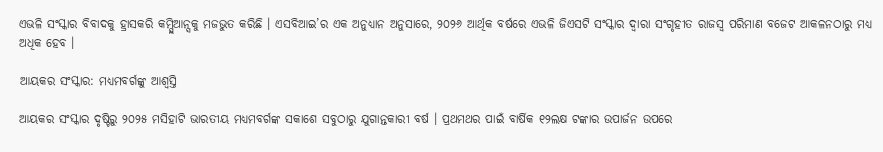ଏଭଳି ସଂସ୍କାର ବିବାଦକୁ ହ୍ରାସକରି କମ୍ପ୍ଲିଆନ୍ସକୁ ମଜଭୁତ କରିଛି । ଏସବିଆଇ’ର ଏକ ଅନୁଧ୍ୟାନ ଅନୁସାରେ, ୨୦୨୬ ଆର୍ଥିକ ବର୍ଷରେ ଏଭଳି ଜିଏସଟି ସଂସ୍କାର ଦ୍ୱାରା ସଂଗୃହୀତ ରାଜସ୍ୱ ପରିମାଣ ବଜେଟ ଆକଳନଠାରୁ ମଧ୍ୟ ଅଧିକ ହେବ ।

ଆୟକର ସଂସ୍କାର: ମଧ୍ୟମବର୍ଗଙ୍କୁ ଆଶ୍ୱସ୍ତି

ଆୟକର ସଂସ୍କାର ଦୃଷ୍ଟିରୁ ୨୦୨୫ ମସିହାଟି ଭାରତୀୟ ମଧ୍ୟମବର୍ଗଙ୍କ ସକାଶେ ସବୁଠାରୁ ଯୁଗାନ୍ତକାରୀ ବର୍ଷ । ପ୍ରଥମଥର ପାଇଁ ବାର୍ଷିକ ୧୨ଲକ୍ଷ ଟଙ୍କାର ଉପାର୍ଜନ ଉପରେ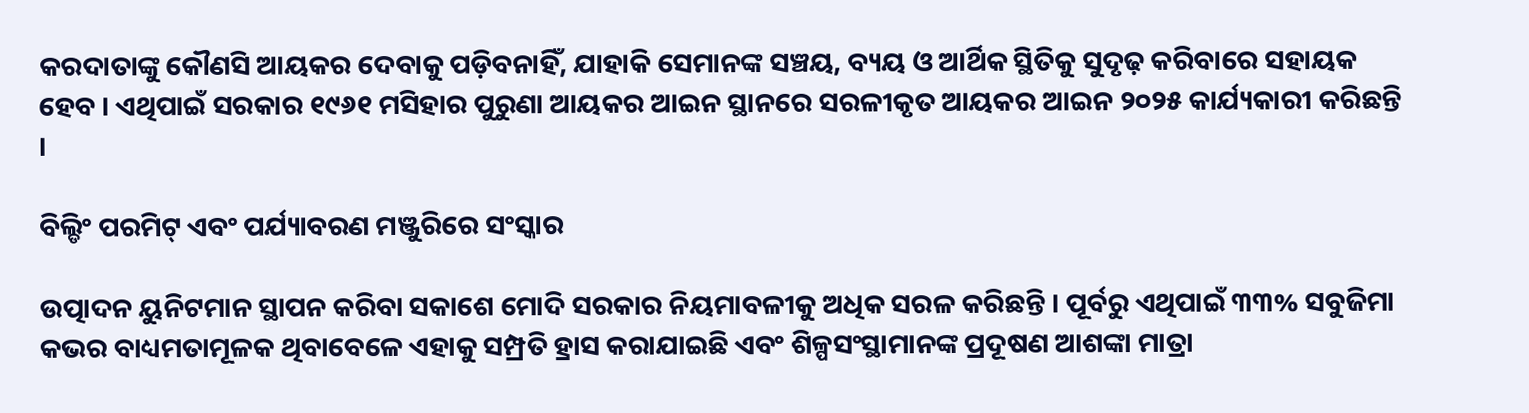କରଦାତାଙ୍କୁ କୌଣସି ଆୟକର ଦେବାକୁ ପଡ଼ିବନାହିଁ, ଯାହାକି ସେମାନଙ୍କ ସଞ୍ଚୟ, ବ୍ୟୟ ଓ ଆର୍ଥିକ ସ୍ଥିତିକୁ ସୁଦୃଢ଼ କରିବାରେ ସହାୟକ ହେବ । ଏଥିପାଇଁ ସରକାର ୧୯୬୧ ମସିହାର ପୁରୁଣା ଆୟକର ଆଇନ ସ୍ଥାନରେ ସରଳୀକୃତ ଆୟକର ଆଇନ ୨୦୨୫ କାର୍ଯ୍ୟକାରୀ କରିଛନ୍ତି ।

ବିଲ୍ଡିଂ ପରମିଟ୍ ଏବଂ ପର୍ଯ୍ୟାବରଣ ମଞ୍ଜୁରିରେ ସଂସ୍କାର

ଉତ୍ପାଦନ ୟୁନିଟମାନ ସ୍ଥାପନ କରିବା ସକାଶେ ମୋଦି ସରକାର ନିୟମାବଳୀକୁ ଅଧିକ ସରଳ କରିଛନ୍ତି । ପୂର୍ବରୁ ଏଥିପାଇଁ ୩୩% ସବୁଜିମା କଭର ବାଧ୍ୟମତାମୂଳକ ଥିବାବେଳେ ଏହାକୁ ସମ୍ପ୍ରତି ହ୍ରାସ କରାଯାଇଛି ଏବଂ ଶିଳ୍ପସଂସ୍ଥାମାନଙ୍କ ପ୍ରଦୂଷଣ ଆଶଙ୍କା ମାତ୍ରା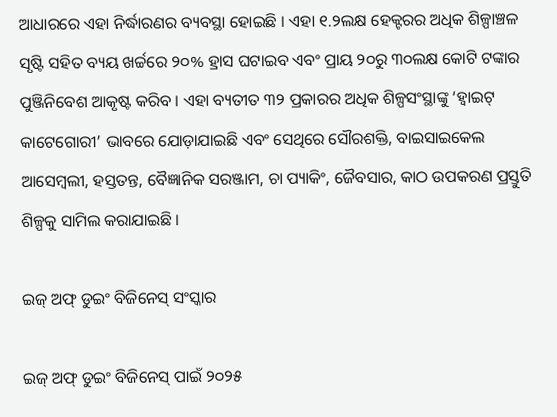ଆଧାରରେ ଏହା ନିର୍ଦ୍ଧାରଣର ବ୍ୟବସ୍ଥା ହୋଇଛି । ଏହା ୧.୨ଲକ୍ଷ ହେକ୍ଟରର ଅଧିକ ଶିଳ୍ପାଞ୍ଚଳ ସୃଷ୍ଟି ସହିତ ବ୍ୟୟ ଖର୍ଚ୍ଚରେ ୨୦% ହ୍ରାସ ଘଟାଇବ ଏବଂ ପ୍ରାୟ ୨୦ରୁ ୩୦ଲକ୍ଷ କୋଟି ଟଙ୍କାର ପୁଞ୍ଜିନିବେଶ ଆକୃଷ୍ଟ କରିବ । ଏହା ବ୍ୟତୀତ ୩୨ ପ୍ରକାରର ଅଧିକ ଶିଳ୍ପସଂସ୍ଥାଙ୍କୁ ‘ହ୍ୱାଇଟ୍ କାଟେଗୋରୀ’ ଭାବରେ ଯୋଡ଼ାଯାଇଛି ଏବଂ ସେଥିରେ ସୌରଶକ୍ତି, ବାଇସାଇକେଲ ଆସେମ୍ବଲୀ, ହସ୍ତତନ୍ତ, ବୈଜ୍ଞାନିକ ସରଞ୍ଜାମ, ଚା ପ୍ୟାକିଂ, ଜୈବସାର, କାଠ ଉପକରଣ ପ୍ରସ୍ତୁତି ଶିଳ୍ପକୁ ସାମିଲ କରାଯାଇଛି ।

ଇଜ୍ ଅଫ୍ ଡୁଇଂ ବିଜିନେସ୍‌ ସଂସ୍କାର

ଇଜ୍ ଅଫ୍ ଡୁଇଂ ବିଜିନେସ୍ ପାଇଁ ୨୦୨୫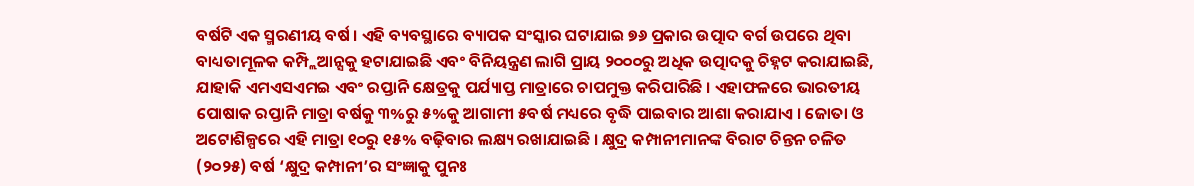ବର୍ଷଟି ଏକ ସ୍ମରଣୀୟ ବର୍ଷ । ଏହି ବ୍ୟବସ୍ଥାରେ ବ୍ୟାପକ ସଂସ୍କାର ଘଟାଯାଇ ୭୬ ପ୍ରକାର ଉତ୍ପାଦ ବର୍ଗ ଉପରେ ଥିବା ବାଧ୍ୟତାମୂଳକ କମ୍ପ୍ଲିଆନ୍ସକୁ ହଟାଯାଇଛି ଏବଂ ବିନିୟନ୍ତ୍ରଣ ଲାଗି ପ୍ରାୟ ୨୦୦୦ରୁ ଅଧିକ ଉତ୍ପାଦକୁ ଚିହ୍ନଟ କରାଯାଇଛି, ଯାହାକି ଏମଏସଏମଇ ଏବଂ ରପ୍ତାନି କ୍ଷେତ୍ରକୁ ପର୍ଯ୍ୟାପ୍ତ ମାତ୍ରାରେ ଚାପମୁକ୍ତ କରିପାରିଛି । ଏହାଫଳରେ ଭାରତୀୟ ପୋଷାକ ରପ୍ତାନି ମାତ୍ରା ବର୍ଷକୁ ୩%ରୁ ୫%କୁ ଆଗାମୀ ୫ବର୍ଷ ମଧ୍ୟରେ ବୃଦ୍ଧି ପାଇବାର ଆଶା କରାଯାଏ । ଜୋତା ଓ ଅଟୋଶିଳ୍ପରେ ଏହି ମାତ୍ରା ୧୦ରୁ ୧୫% ବଢ଼ିବାର ଲକ୍ଷ୍ୟ ରଖାଯାଇଛି । କ୍ଷୁଦ୍ର କମ୍ପାନୀମାନଙ୍କ ବିରାଟ ଚିନ୍ତନ ଚଳିତ (୨୦୨୫) ବର୍ଷ ‘କ୍ଷୁଦ୍ର କମ୍ପାନୀ’ର ସଂଜ୍ଞାକୁ ପୁନଃ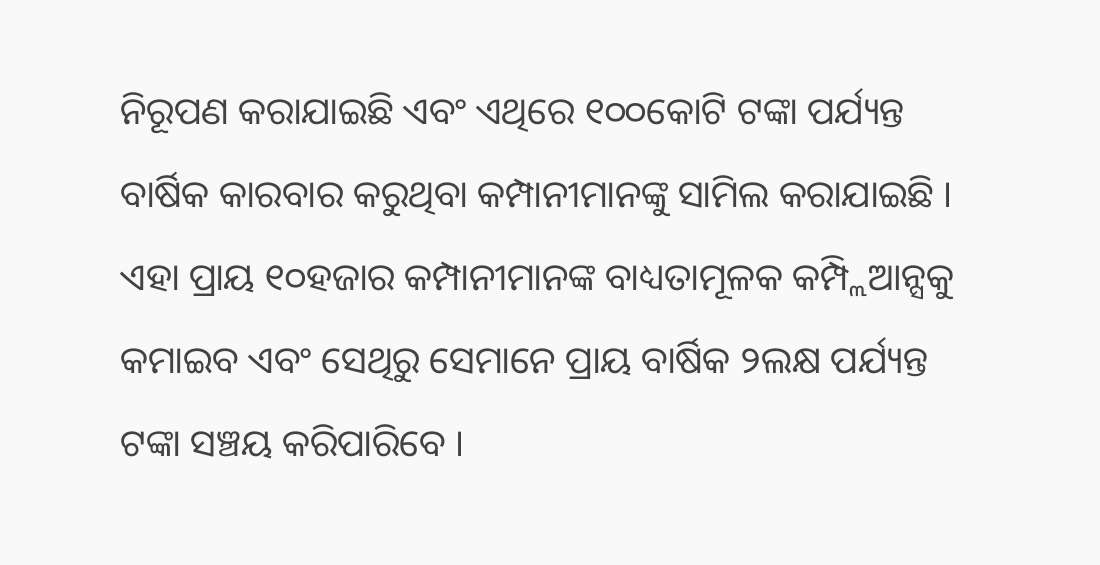ନିରୂପଣ କରାଯାଇଛି ଏବଂ ଏଥିରେ ୧୦୦କୋଟି ଟଙ୍କା ପର୍ଯ୍ୟନ୍ତ ବାର୍ଷିକ କାରବାର କରୁଥିବା କମ୍ପାନୀମାନଙ୍କୁ ସାମିଲ କରାଯାଇଛି । ଏହା ପ୍ରାୟ ୧୦ହଜାର କମ୍ପାନୀମାନଙ୍କ ବାଧ୍ୟତାମୂଳକ କମ୍ପ୍ଲିଆନ୍ସକୁ କମାଇବ ଏବଂ ସେଥିରୁ ସେମାନେ ପ୍ରାୟ ବାର୍ଷିକ ୨ଲକ୍ଷ ପର୍ଯ୍ୟନ୍ତ ଟଙ୍କା ସଞ୍ଚୟ କରିପାରିବେ ।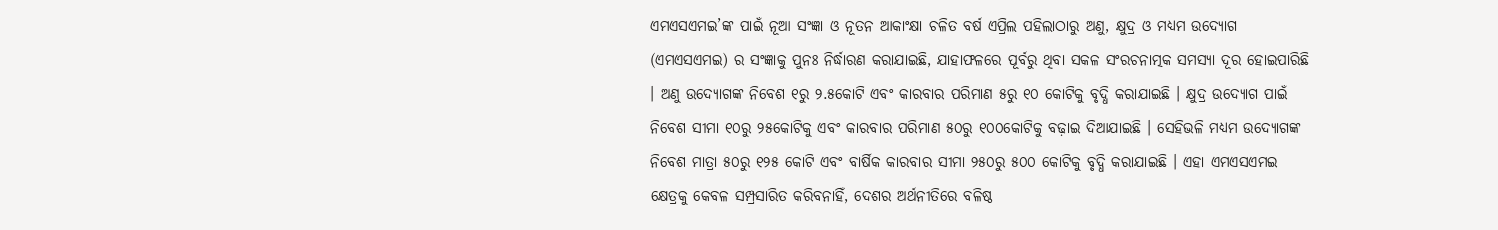ଏମଏସଏମଇ’ଙ୍କ ପାଇଁ ନୂଆ ସଂଜ୍ଞା ଓ ନୂତନ ଆକାଂକ୍ଷା ଚଳିତ ବର୍ଷ ଏପ୍ରିଲ ପହିଲାଠାରୁ ଅଣୁ, କ୍ଷୁଦ୍ର ଓ ମଧ୍ୟମ ଉଦ୍ୟୋଗ (ଏମଏସଏମଇ) ର ସଂଜ୍ଞାକୁ ପୁନଃ ନିର୍ଦ୍ଧାରଣ କରାଯାଇଛି, ଯାହାଫଳରେ ପୂର୍ବରୁ ଥିବା ସକଳ ସଂରଚନାତ୍ମକ ସମସ୍ୟା ଦୂର ହୋଇପାରିଛି । ଅଣୁ ଉଦ୍ୟୋଗଙ୍କ ନିବେଶ ୧ରୁ ୨.୫କୋଟି ଏବଂ କାରବାର ପରିମାଣ ୫ରୁ ୧୦ କୋଟିକୁ ବୃଦ୍ଧି କରାଯାଇଛି । କ୍ଷୁଦ୍ର ଉଦ୍ୟୋଗ ପାଇଁ ନିବେଶ ସୀମା ୧୦ରୁ ୨୫କୋଟିକୁ ଏବଂ କାରବାର ପରିମାଣ ୫୦ରୁ ୧୦୦କୋଟିକୁ ବଢ଼ାଇ ଦିଆଯାଇଛି । ସେହିଭଳି ମଧ୍ୟମ ଉଦ୍ୟୋଗଙ୍କ ନିବେଶ ମାତ୍ରା ୫୦ରୁ ୧୨୫ କୋଟି ଏବଂ ବାର୍ଷିକ କାରବାର ସୀମା ୨୫୦ରୁ ୫୦୦ କୋଟିକୁ ବୃଦ୍ଧି କରାଯାଇଛି । ଏହା ଏମଏସଏମଇ କ୍ଷେତ୍ରକୁ କେବଳ ସମ୍ପ୍ରସାରିତ କରିବନାହିଁ, ଦେଶର ଅର୍ଥନୀତିରେ ବଳିଷ୍ଠ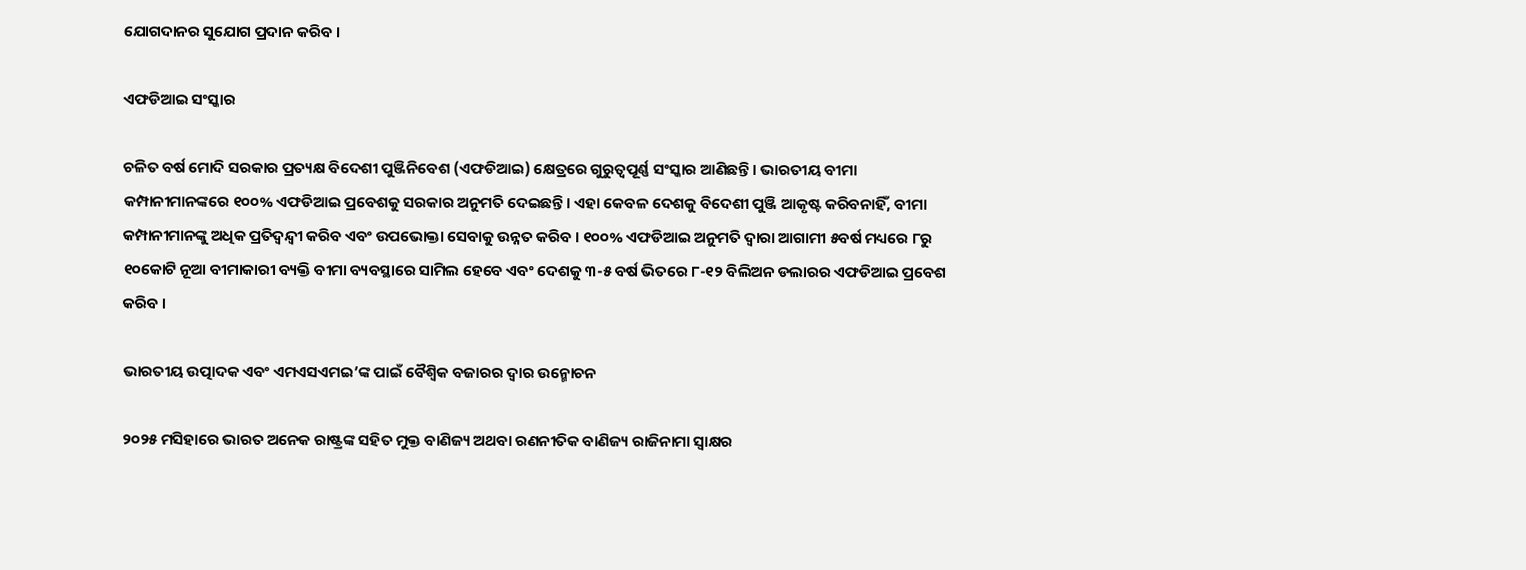ଯୋଗଦାନର ସୁଯୋଗ ପ୍ରଦାନ କରିବ ।

ଏଫଡିଆଇ ସଂସ୍କାର

ଚଳିତ ବର୍ଷ ମୋଦି ସରକାର ପ୍ରତ୍ୟକ୍ଷ ବିଦେଶୀ ପୁଞ୍ଜିନିବେଶ (ଏଫଡିଆଇ) କ୍ଷେତ୍ରରେ ଗୁରୁତ୍ୱପୂର୍ଣ୍ଣ ସଂସ୍କାର ଆଣିଛନ୍ତି । ଭାରତୀୟ ବୀମା କମ୍ପାନୀମାନଙ୍କରେ ୧୦୦% ଏଫଡିଆଇ ପ୍ରବେଶକୁ ସରକାର ଅନୁମତି ଦେଇଛନ୍ତି । ଏହା କେବଳ ଦେଶକୁ ବିଦେଶୀ ପୁଞ୍ଜି ଆକୃଷ୍ଟ କରିବନାହିଁ, ବୀମା କମ୍ପାନୀମାନଙ୍କୁ ଅଧିକ ପ୍ରତିଦ୍ୱନ୍ଦ୍ୱୀ କରିବ ଏବଂ ଉପଭୋକ୍ତା ସେବାକୁ ଉନ୍ନତ କରିବ । ୧୦୦% ଏଫଡିଆଇ ଅନୁମତି ଦ୍ୱାରା ଆଗାମୀ ୫ବର୍ଷ ମଧ୍ୟରେ ୮ରୁ ୧୦କୋଟି ନୂଆ ବୀମାକାରୀ ବ୍ୟକ୍ତି ବୀମା ବ୍ୟବସ୍ଥାରେ ସାମିଲ ହେବେ ଏବଂ ଦେଶକୁ ୩-୫ ବର୍ଷ ଭିତରେ ୮-୧୨ ବିଲିଅନ ଡଲାରର ଏଫଡିଆଇ ପ୍ରବେଶ କରିବ ।

ଭାରତୀୟ ଉତ୍ପାଦକ ଏବଂ ଏମଏସଏମଇ’ଙ୍କ ପାଇଁ ବୈଶ୍ୱିକ ବଜାରର ଦ୍ୱାର ଉନ୍ମୋଚନ

୨୦୨୫ ମସିହାରେ ଭାରତ ଅନେକ ରାଷ୍ଟ୍ରଙ୍କ ସହିତ ମୁକ୍ତ ବାଣିଜ୍ୟ ଅଥବା ରଣନୀତିକ ବାଣିଜ୍ୟ ରାଜିନାମା ସ୍ୱାକ୍ଷର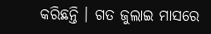କରିଛନ୍ତି । ଗତ ଜୁଲାଇ ମାସରେ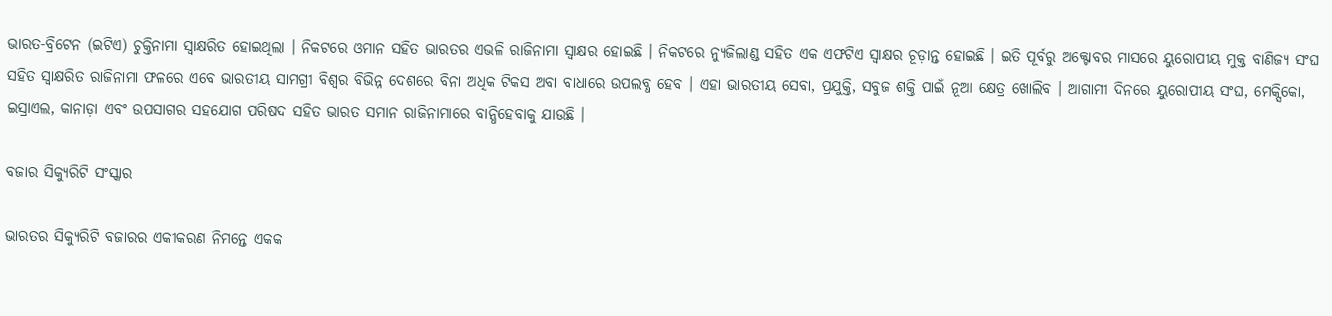ଭାରତ-ବ୍ରିଟେନ (ଇଟିଏ) ଚୁକ୍ତିନାମା ସ୍ୱାକ୍ଷରିତ ହୋଇଥିଲା । ନିକଟରେ ଓମାନ ସହିତ ଭାରତର ଏଭଳି ରାଜିନାମା ସ୍ୱାକ୍ଷର ହୋଇଛି । ନିକଟରେ ନ୍ୟୁଜିଲାଣ୍ଡ ସହିତ ଏକ ଏଫଟିଏ ସ୍ୱାକ୍ଷର ଚୂଡ଼ାନ୍ତ ହୋଇଛି । ଇତି ପୂର୍ବରୁ ଅକ୍ଟୋବର ମାସରେ ୟୁରୋପୀୟ ମୁକ୍ତ ବାଣିଜ୍ୟ ସଂଘ ସହିତ ସ୍ୱାକ୍ଷରିତ ରାଜିନାମା ଫଳରେ ଏବେ ଭାରତୀୟ ସାମଗ୍ରୀ ବିଶ୍ୱର ବିଭିନ୍ନ ଦେଶରେ ବିନା ଅଧିକ ଟିକସ ଅବା ବାଧାରେ ଉପଲବ୍ଧ ହେବ । ଏହା ଭାରତୀୟ ସେବା, ପ୍ରଯୁକ୍ତି, ସବୁଜ ଶକ୍ତି ପାଇଁ ନୂଆ କ୍ଷେତ୍ର ଖୋଲିବ । ଆଗାମୀ ଦିନରେ ୟୁରୋପୀୟ ସଂଘ, ମେକ୍ସିକୋ, ଇସ୍ରାଏଲ, କାନାଡ଼ା ଏବଂ ଉପସାଗର ସହଯୋଗ ପରିଷଦ ସହିତ ଭାରତ ସମାନ ରାଜିନାମାରେ ବାନ୍ଧିହେବାକୁ ଯାଉଛି ।

ବଜାର ସିକ୍ୟୁରିଟି ସଂସ୍କାର

ଭାରତର ସିକ୍ୟୁରିଟି ବଜାରର ଏକୀକରଣ ନିମନ୍ତେ ଏକକ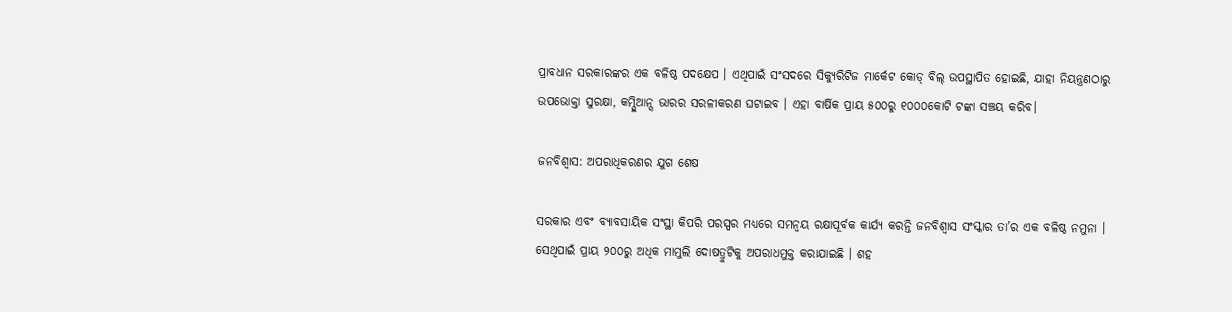ପ୍ରାବଧାନ ସରକାରଙ୍କର ଏକ ବଳିଷ୍ଠ ପଦକ୍ଷେପ । ଏଥିପାଇଁ ସଂସଦରେ ସିକ୍ୟୁରିଟିଜ ମାର୍କେଟ କୋଡ୍ ବିଲ୍ ଉପସ୍ଥାପିତ ହୋଇଛି, ଯାହା ନିୟନ୍ତ୍ରଣଠାରୁ ଉପଭୋକ୍ତା ସୁରକ୍ଷା, କମ୍ପ୍ଲିଆନ୍ସ ଭାରର ସରଳୀକରଣ ଘଟାଇବ । ଏହା ବାର୍ଷିକ ପ୍ରାୟ ୫୦୦ରୁ ୧୦୦୦କୋଟି ଟଙ୍କା ସଞ୍ଚୟ କରିବ।

ଜନବିଶ୍ୱାସ: ଅପରାଧିକରଣର ଯୁଗ ଶେଷ

ସରକାର ଏବଂ ବ୍ୟାବସାୟିକ ସଂସ୍ଥା କିପରି ପରସ୍ପର ମଧ୍ୟରେ ସମନ୍ୱୟ ରକ୍ଷାପୂର୍ବକ କାର୍ଯ୍ୟ କରନ୍ତି ଜନବିଶ୍ୱାସ ସଂସ୍କାର ତା’ର ଏକ ବଳିଷ୍ଠ ନମୁନା । ସେଥିପାଇଁ ପ୍ରାୟ ୨୦୦ରୁ ଅଧିକ ମାମୁଲି ଦୋଷତ୍ରୁଟିକୁ ଅପରାଧମୁକ୍ତ କରାଯାଇଛି । ଶହ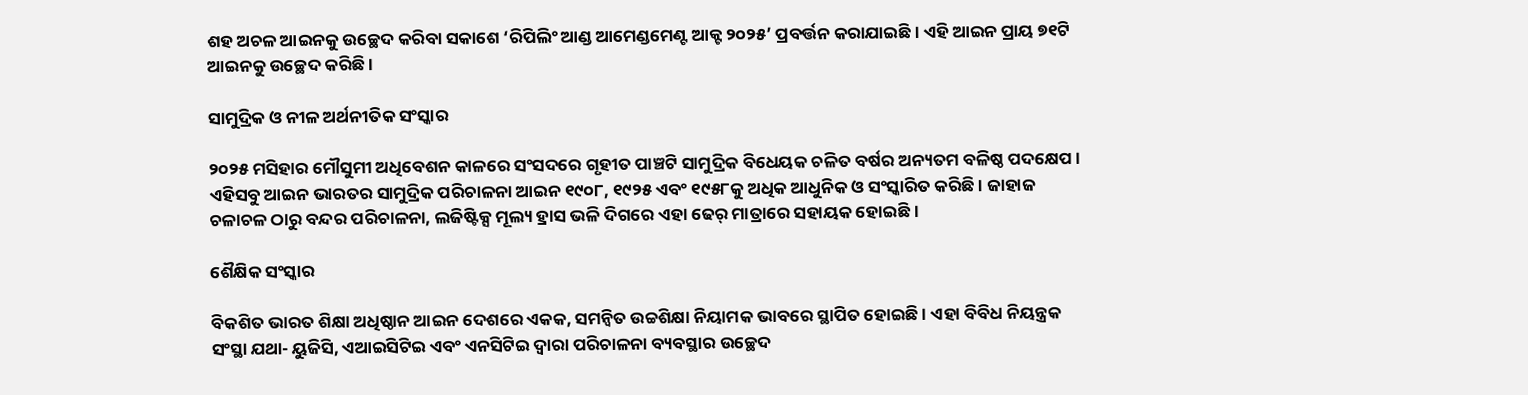ଶହ ଅଚଳ ଆଇନକୁ ଉଚ୍ଛେଦ କରିବା ସକାଶେ ‘ରିପିଲିଂ ଆଣ୍ଡ ଆମେଣ୍ଡମେଣ୍ଟ ଆକ୍ଟ ୨୦୨୫’ ପ୍ରବର୍ତ୍ତନ କରାଯାଇଛି । ଏହି ଆଇନ ପ୍ରାୟ ୭୧ଟି ଆଇନକୁ ଉଚ୍ଛେଦ କରିଛି ।

ସାମୁଦ୍ରିକ ଓ ନୀଳ ଅର୍ଥନୀତିକ ସଂସ୍କାର

୨୦୨୫ ମସିହାର ମୌସୁମୀ ଅଧିବେଶନ କାଳରେ ସଂସଦରେ ଗୃହୀତ ପାଞ୍ଚଟି ସାମୁଦ୍ରିକ ବିଧେୟକ ଚଳିତ ବର୍ଷର ଅନ୍ୟତମ ବଳିଷ୍ଠ ପଦକ୍ଷେପ । ଏହିସବୁ ଆଇନ ଭାରତର ସାମୁଦ୍ରିକ ପରିଚାଳନା ଆଇନ ୧୯୦୮, ୧୯୨୫ ଏବଂ ୧୯୫୮କୁ ଅଧିକ ଆଧୁନିକ ଓ ସଂସ୍କାରିତ କରିଛି । ଜାହାଜ ଚଳାଚଳ ଠାରୁ ବନ୍ଦର ପରିଚାଳନା, ଲଜିଷ୍ଟିକ୍ସ ମୂଲ୍ୟ ହ୍ରାସ ଭଳି ଦିଗରେ ଏହା ଢେର୍ ମାତ୍ରାରେ ସହାୟକ ହୋଇଛି ।

ଶୈକ୍ଷିକ ସଂସ୍କାର

ବିକଶିତ ଭାରତ ଶିକ୍ଷା ଅଧିଷ୍ଠାନ ଆଇନ ଦେଶରେ ଏକକ, ସମନ୍ୱିତ ଉଚ୍ଚଶିକ୍ଷା ନିୟାମକ ଭାବରେ ସ୍ଥାପିତ ହୋଇଛି । ଏହା ବିବିଧ ନିୟନ୍ତ୍ରକ ସଂସ୍ଥା ଯଥା- ୟୁଜିସି, ଏଆଇସିଟିଇ ଏବଂ ଏନସିଟିଇ ଦ୍ୱାରା ପରିଚାଳନା ବ୍ୟବସ୍ଥାର ଉଚ୍ଛେଦ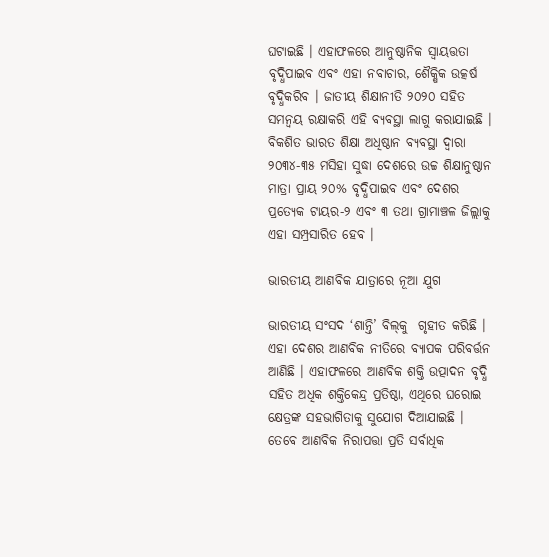ଘଟାଇଛି । ଏହାଫଳରେ ଆନୁଷ୍ଠାନିକ ସ୍ୱାୟତ୍ତତା ବୃଦ୍ଧିପାଇବ ଏବଂ ଏହା ନବାଚାର, ଶୈକ୍ଷିକ ଉତ୍କର୍ଷ ବୃଦ୍ଧିକରିବ । ଜାତୀୟ ଶିକ୍ଷାନୀତି ୨୦୨୦ ସହିତ ସମନ୍ୱୟ ରକ୍ଷାକରି ଏହି ବ୍ୟବସ୍ଥା ଲାଗୁ କରାଯାଇଛି । ବିକଶିତ ଭାରତ ଶିକ୍ଷା ଅଧିଷ୍ଠାନ ବ୍ୟବସ୍ଥା ଦ୍ୱାରା ୨୦୩୪-୩୫ ମସିହା ସୁଦ୍ଧା ଦେଶରେ ଉଚ୍ଚ ଶିକ୍ଷାନୁଷ୍ଠାନ ମାତ୍ରା ପ୍ରାୟ ୨୦% ବୃଦ୍ଧିପାଇବ ଏବଂ ଦେଶର ପ୍ରତ୍ୟେକ ଟାୟର-୨ ଏବଂ ୩ ତଥା ଗ୍ରାମାଞ୍ଚଳ ଜିଲ୍ଲାକୁ ଏହା ସମ୍ପ୍ରସାରିତ ହେବ ।

ଭାରତୀୟ ଆଣବିକ ଯାତ୍ରାରେ ନୂଆ ଯୁଗ

ଭାରତୀୟ ସଂସଦ ‘ଶାନ୍ତି’ ବିଲ୍‌କୁ  ଗୃହୀତ କରିଛି । ଏହା ଦେଶର ଆଣବିକ ନୀତିରେ ବ୍ୟାପକ ପରିବର୍ତ୍ତନ ଆଣିଛି । ଏହାଫଳରେ ଆଣବିକ ଶକ୍ତି ଉତ୍ପାଦନ ବୃଦ୍ଧି ସହିତ ଅଧିକ ଶକ୍ତିକେନ୍ଦ୍ର ପ୍ରତିଷ୍ଠା, ଏଥିରେ ଘରୋଇ କ୍ଷେତ୍ରଙ୍କ ସହଭାଗିତାକୁ ସୁଯୋଗ ଦିଆଯାଇଛି । ତେବେ ଆଣବିକ ନିରାପତ୍ତା ପ୍ରତି ସର୍ବାଧିକ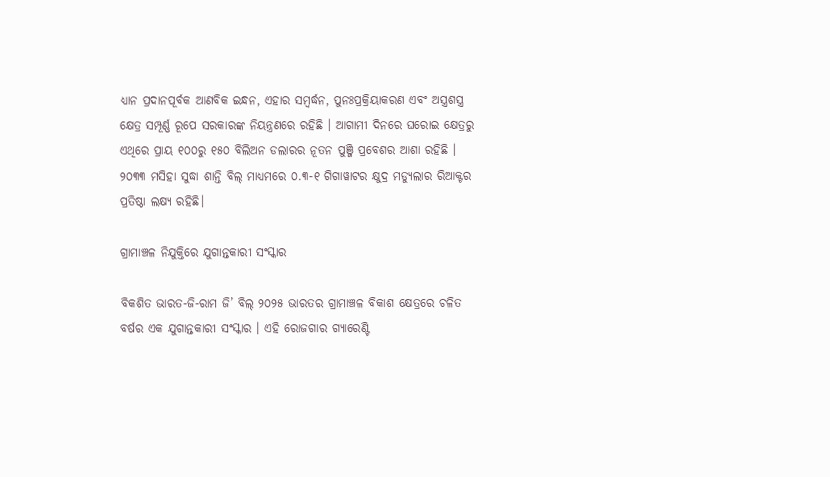ଧ୍ୟାନ ପ୍ରଦାନପୂର୍ବକ ଆଣବିକ ଇନ୍ଧନ, ଏହାର ସମ୍ବର୍ଦ୍ଧନ, ପୁନଃପ୍ରକ୍ରିୟାକରଣ ଏବଂ ଅସ୍ତ୍ରଶସ୍ତ୍ର କ୍ଷେତ୍ର ସମ୍ପୂର୍ଣ୍ଣ ରୂପେ ସରକାରଙ୍କ ନିୟନ୍ତ୍ରଣରେ ରହିଛି । ଆଗାମୀ ଦିନରେ ଘରୋଇ କ୍ଷେତ୍ରରୁ ଏଥିରେ ପ୍ରାୟ ୧୦୦ରୁ ୧୫୦ ବିଲିଅନ ଡଲାରର ନୂତନ ପୁଞ୍ଜି ପ୍ରବେଶର ଆଶା ରହିଛି । ୨୦୩୩ ମସିହା ସୁଦ୍ଧା ଶାନ୍ତି ବିଲ୍ ମାଧ୍ୟମରେ ୦.୩-୧ ଗିଗାୱାଟର କ୍ଷୁଦ୍ର ମଡ୍ୟୁଲାର ରିଆକ୍ଟର ପ୍ରତିଷ୍ଠା ଲକ୍ଷ୍ୟ ରହିଛି।

ଗ୍ରାମାଞ୍ଚଳ ନିଯୁକ୍ତିରେ ଯୁଗାନ୍ତକାରୀ ସଂସ୍କାର

ବିକଶିତ ଭାରତ-ଜି-ରାମ ଜି’ ବିଲ୍ ୨୦୨୫ ଭାରତର ଗ୍ରାମାଞ୍ଚଳ ବିକାଶ କ୍ଷେତ୍ରରେ ଚଳିତ ବର୍ଷର ଏକ ଯୁଗାନ୍ତକାରୀ ସଂସ୍କାର । ଏହି ରୋଜଗାର ଗ୍ୟାରେଣ୍ଟି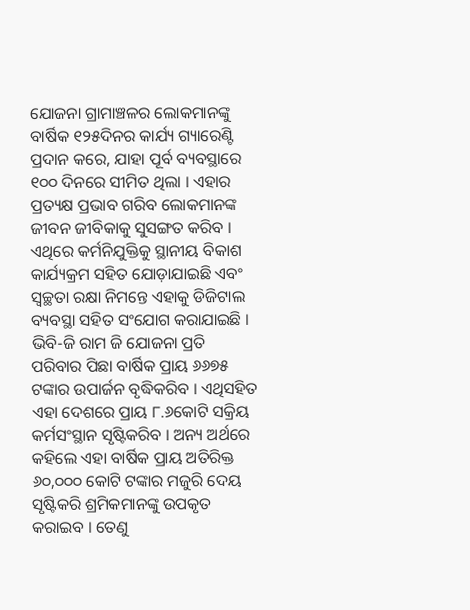ଯୋଜନା ଗ୍ରାମାଞ୍ଚଳର ଲୋକମାନଙ୍କୁ ବାର୍ଷିକ ୧୨୫ଦିନର କାର୍ଯ୍ୟ ଗ୍ୟାରେଣ୍ଟି ପ୍ରଦାନ କରେ, ଯାହା ପୂର୍ବ ବ୍ୟବସ୍ଥାରେ ୧୦୦ ଦିନରେ ସୀମିତ ଥିଲା । ଏହାର ପ୍ରତ୍ୟକ୍ଷ ପ୍ରଭାବ ଗରିବ ଲୋକମାନଙ୍କ ଜୀବନ ଜୀବିକାକୁ ସୁସଙ୍ଗତ କରିବ । ଏଥିରେ କର୍ମନିଯୁକ୍ତିକୁ ସ୍ଥାନୀୟ ବିକାଶ କାର୍ଯ୍ୟକ୍ରମ ସହିତ ଯୋଡ଼ାଯାଇଛି ଏବଂ ସ୍ୱଚ୍ଛତା ରକ୍ଷା ନିମନ୍ତେ ଏହାକୁ ଡିଜିଟାଲ ବ୍ୟବସ୍ଥା ସହିତ ସଂଯୋଗ କରାଯାଇଛି । ଭିବି-ଜି ରାମ ଜି ଯୋଜନା ପ୍ରତି ପରିବାର ପିଛା ବାର୍ଷିକ ପ୍ରାୟ ୬୬୭୫ ଟଙ୍କାର ଉପାର୍ଜନ ବୃଦ୍ଧିକରିବ । ଏଥିସହିତ ଏହା ଦେଶରେ ପ୍ରାୟ ୮.୬କୋଟି ସକ୍ରିୟ କର୍ମସଂସ୍ଥାନ ସୃଷ୍ଟିକରିବ । ଅନ୍ୟ ଅର୍ଥରେ କହିଲେ ଏହା ବାର୍ଷିକ ପ୍ରାୟ ଅତିରିକ୍ତ ୬୦,୦୦୦ କୋଟି ଟଙ୍କାର ମଜୁରି ଦେୟ ସୃଷ୍ଟିକରି ଶ୍ରମିକମାନଙ୍କୁ ଉପକୃତ କରାଇବ । ତେଣୁ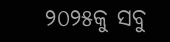୨୦୨୫କୁ ସବୁ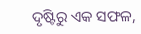ଦୃଷ୍ଟିରୁ ଏକ ସଫଳ,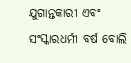ଯୁଗାନ୍ତକାରୀ ଏବଂ ସଂସ୍କାରଧର୍ମୀ ବର୍ଷ ବୋଲି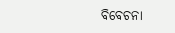ବିବେଚନା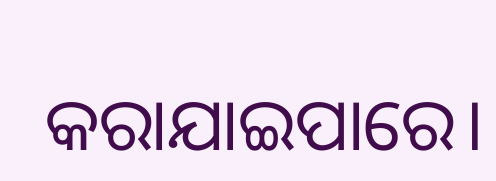କରାଯାଇପାରେ।